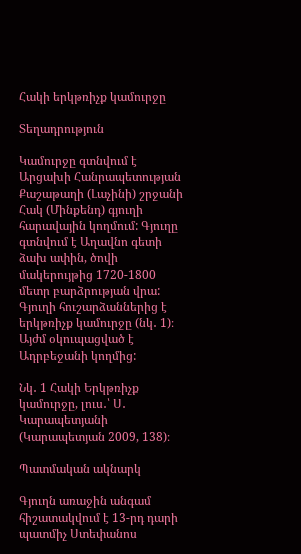Հակի երկթռիչք կամուրջը

Տեղադրություն

Կամուրջը գտնվում է Արցախի Հանրապետության Քաշաթաղի (Լաչինի) շրջանի Հակ (Մինքենդ) գյուղի հարավային կողմում: Գյուղը գտնվում է Աղավնո գետի ձախ ափին, ծովի մակերույթից 1720-1800 մետր բարձրության վրա: Գյուղի հուշարձաններից է երկթռիչք կամուրջը (նկ․ 1)։ Այժմ օկուպացված է Ադրբեջանի կողմից:

Նկ․ 1 Հակի Երկթռիչք կամուրջը, լուս․՝ Ս․ Կարապետյանի (Կարապետյան 2009, 138)։

Պատմական ակնարկ

Գյուղն առաջին անգամ հիշատակվում է 13-րդ դարի պատմիչ Ստեփանոս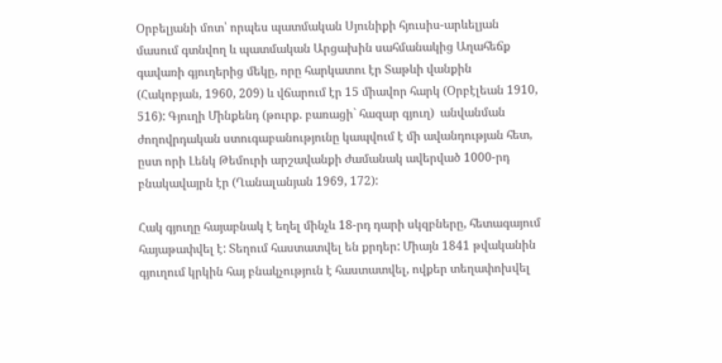Օրբելյանի մոտ՝ որպես պատմական Սյունիքի հյուսիս-արևելյան մասում գտնվող և պատմական Արցախին սահմանակից Աղահեճք գավառի գյուղերից մեկը, որը հարկատու էր Տաթևի վանքին (Հակոբյան, 1960, 209) և վճարում էր 15 միավոր հարկ (Օրբէլեան 1910, 516): Գյուղի Մինքենդ (թուրք. բառացի` հազար գյուղ)  անվանման ժողովրդական ստուգաբանությունը կապվում է մի ավանդության հետ, ըստ որի Լենկ Թեմուրի արշավանքի ժամանակ ավերված 1000-րդ բնակավայրն էր (Ղանալանյան 1969, 172):

Հակ գյուղը հայաբնակ է եղել մինչև 18-րդ դարի սկզբները, հետագայում հայաթափվել է: Տեղում հաստատվել են քրդեր: Միայն 1841 թվականին գյուղում կրկին հայ բնակչություն է հաստատվել, ովքեր տեղափոխվել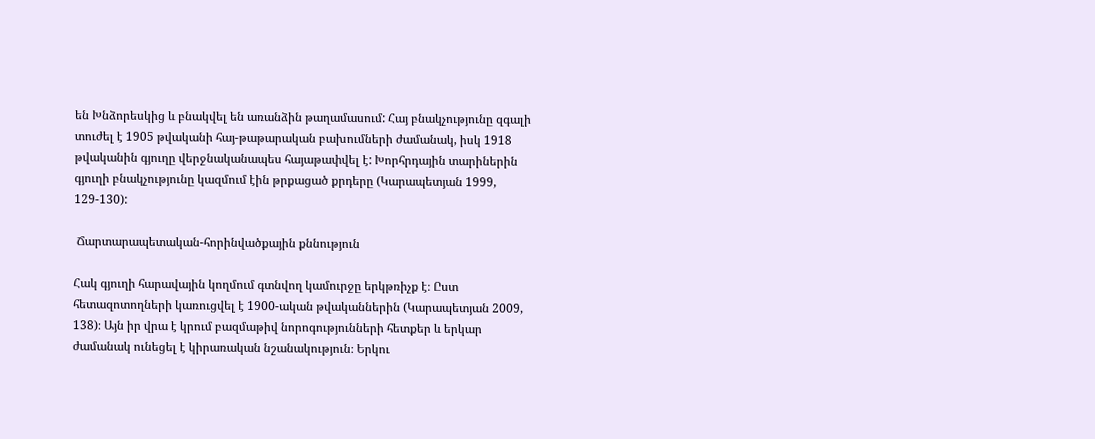են Խնձորեսկից և բնակվել են առանձին թաղամասում: Հայ բնակչությունը զգալի տուժել է 1905 թվականի հայ-թաթարական բախումների ժամանակ, իսկ 1918 թվականին գյուղը վերջնականապես հայաթափվել է: Խորհրդային տարիներին գյուղի բնակչությունը կազմում էին թրքացած քրդերը (Կարապետյան 1999, 129-130):

 Ճարտարապետական-հորինվածքային քննություն

Հակ գյուղի հարավային կողմում գտնվող կամուրջը երկթռիչք է։ Ըստ հետազոտողների կառուցվել է 1900-ական թվականներին (Կարապետյան 2009, 138)։ Այն իր վրա է կրում բազմաթիվ նորոգությունների հետքեր և երկար ժամանակ ունեցել է կիրառական նշանակություն։ Երկու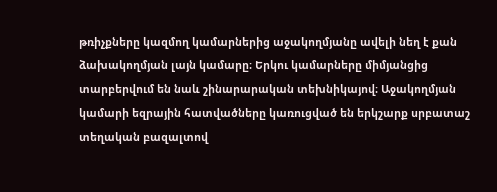թռիչքները կազմող կամարներից աջակողմյանը ավելի նեղ է քան ձախակողմյան լայն կամարը։ Երկու կամարները միմյանցից տարբերվում են նաև շինարարական տեխնիկայով։ Աջակողմյան կամարի եզրային հատվածները կառուցված են երկշարք սրբատաշ տեղական բազալտով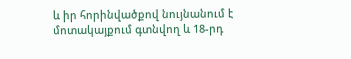և իր հորինվածքով նույնանում է մոտակայքում գտնվող և 18-րդ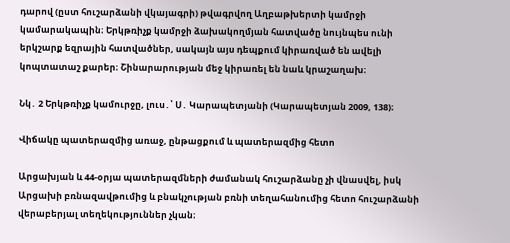դարով (ըստ հուշարձանի վկայագրի) թվագրվող Աղբաթխերտի կամրջի կամարակապին։ Երկթռիչք կամրջի ձախակողմյան հատվածը նույնպես ունի երկշարք եզրային հատվածներ, սակայն այս դեպքում կիրառված են ավելի կոպտատաշ քարեր։ Շինարարության մեջ կիրառել են նաև կրաշաղախ։

Նկ․ 2 Երկթռիչք կամուրջը, լուս․՝ Ս․ Կարապետյանի (Կարապետյան 2009, 138)։

Վիճակը պատերազմից առաջ, ընթացքում և պատերազմից հետո

Արցախյան և 44-օրյա պատերազմների ժամանակ հուշարձանը չի վնասվել, իսկ Արցախի բռնազավթումից և բնակչության բռնի տեղահանումից հետո հուշարձանի վերաբերյալ տեղեկություններ չկան։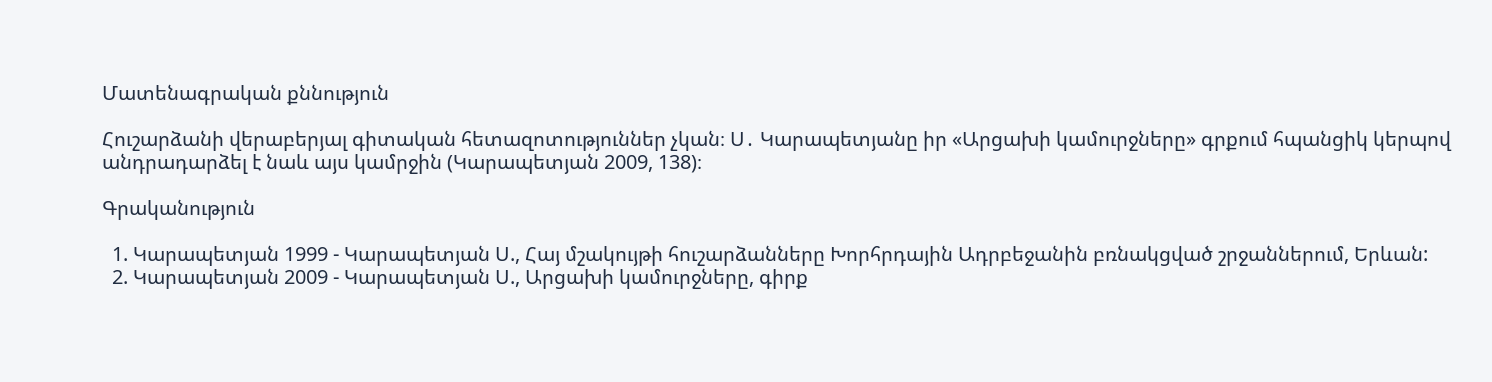Մատենագրական քննություն

Հուշարձանի վերաբերյալ գիտական հետազոտություններ չկան։ Ս․ Կարապետյանը իր «Արցախի կամուրջները» գրքում հպանցիկ կերպով անդրադարձել է նաև այս կամրջին (Կարապետյան 2009, 138)։

Գրականություն

  1. Կարապետյան 1999 - Կարապետյան Ս., Հայ մշակույթի հուշարձանները Խորհրդային Ադրբեջանին բռնակցված շրջաններում, Երևան:
  2. Կարապետյան 2009 - Կարապետյան Ս., Արցախի կամուրջները, գիրք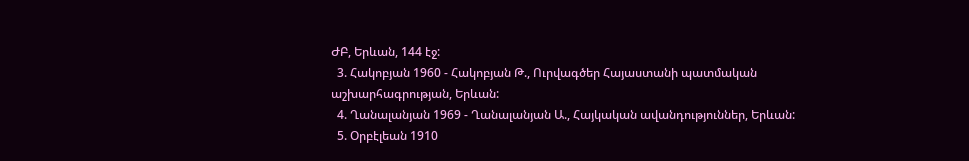ԺԲ, Երևան, 144 էջ:
  3. Հակոբյան 1960 - Հակոբյան Թ., Ուրվագծեր Հայաստանի պատմական աշխարհագրության, Երևան:
  4. Ղանալանյան 1969 - Ղանալանյան Ա., Հայկական ավանդություններ, Երևան:
  5. Օրբէլեան 1910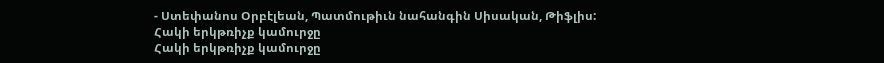- Ստեփանոս Օրբէլեան, Պատմութիւն նահանգին Սիսական, Թիֆլիս:
Հակի երկթռիչք կամուրջը
Հակի երկթռիչք կամուրջը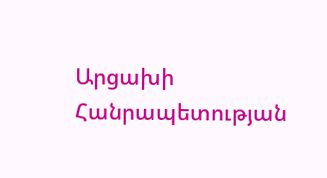Արցախի Հանրապետության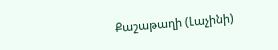Քաշաթաղի (Լաչինի)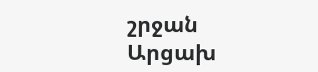շրջան
Արցախ